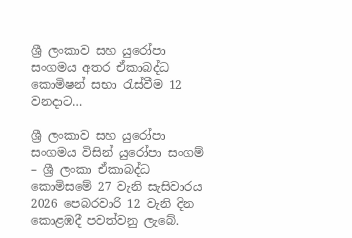ශ්‍රී ලංකාව සහ යුරෝපා සංගමය අතර ඒකාබද්ධ කොමිෂන් සභා රැස්වීම 12 වනදාට…

ශ්‍රී ලංකාව සහ යුරෝපා සංගමය විසින් යුරෝපා සංගම් – ශ්‍රී ලංකා ඒකාබද්ධ කොමිසමේ 27 වැනි සැසිවාරය 2026 පෙබරවාරි 12 වැනි දින කොළඹදී පවත්වනු ලැබේ.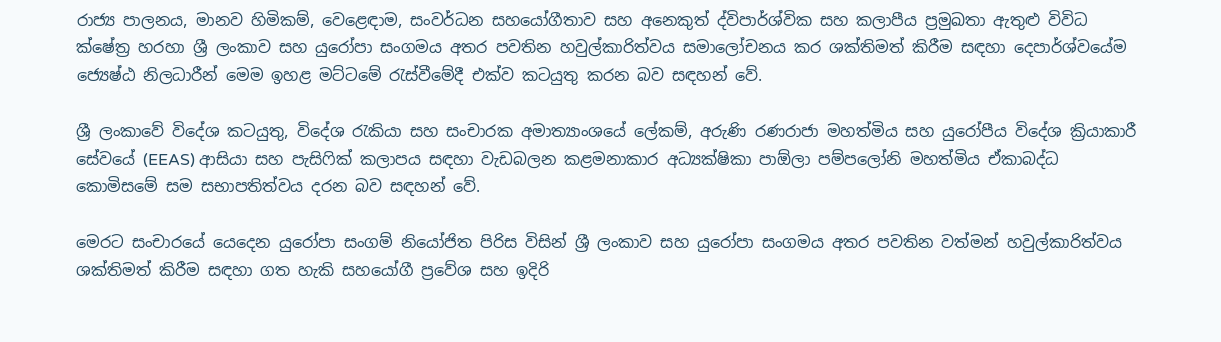රාජ්‍ය පාලනය, මානව හිමිකම්, වෙළෙඳාම, සංවර්ධන සහයෝගීතාව සහ අනෙකුත් ද්විපාර්ශ්වික සහ කලාපීය ප්‍රමුඛතා ඇතුළු විවිධ ක්ෂේත්‍ර හරහා ශ්‍රී ලංකාව සහ යුරෝපා සංගමය අතර පවතින හවුල්කාරිත්වය සමාලෝචනය කර ශක්තිමත් කිරීම සඳහා දෙපාර්ශ්වයේම ජ්‍යෙෂ්ඨ නිලධාරීන් මෙම ඉහළ මට්ටමේ රැස්වීමේදී එක්ව කටයුතු කරන බව සඳහන් වේ.

ශ්‍රී ලංකාවේ විදේශ කටයුතු, විදේශ රැකියා සහ සංචාරක අමාත්‍යාංශයේ ලේකම්, අරුණි රණරාජා මහත්මිය සහ යුරෝපීය විදේශ ක්‍රියාකාරී සේවයේ (EEAS) ආසියා සහ පැසිෆික් කලාපය සඳහා වැඩබලන කළමනාකාර අධ්‍යක්ෂිකා පාඕලා පම්පලෝනි මහත්මිය ඒකාබද්ධ කොමිසමේ සම සභාපතිත්වය දරන බව සඳහන් වේ.

මෙරට සංචාරයේ යෙදෙන යුරෝපා සංගම් නියෝජිත පිරිස විසින් ශ්‍රී ලංකාව සහ යුරෝපා සංගමය අතර පවතින වත්මන් හවුල්කාරිත්වය ශක්තිමත් කිරීම සඳහා ගත හැකි සහයෝගී ප්‍රවේශ සහ ඉදිරි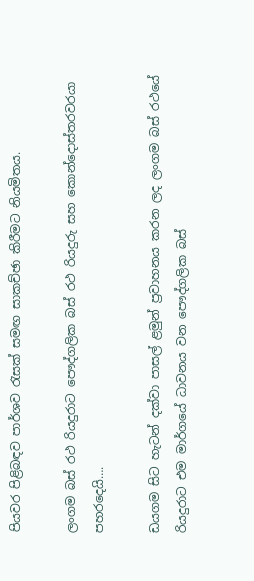පියවර පිළිබඳව පාර්ශව රැසක් සමඟ සාකච්ඡා කිරීමට නියමිතය.

ලංගම බස් රථ රියදුරාට පෞද්ගලික බස් රථ රියදුරු සහ කොන්දොස්තරවරයා පහරදෙයි….

ඩයගම සිට හැටන් දක්වා පාසල් ළමුන් ප්‍රවාහනය කරන ලද ලංගම බස් රථයේ රියදුරාට එම මාර්ගයේ ධාවනය වන පෞද්ගලික බස්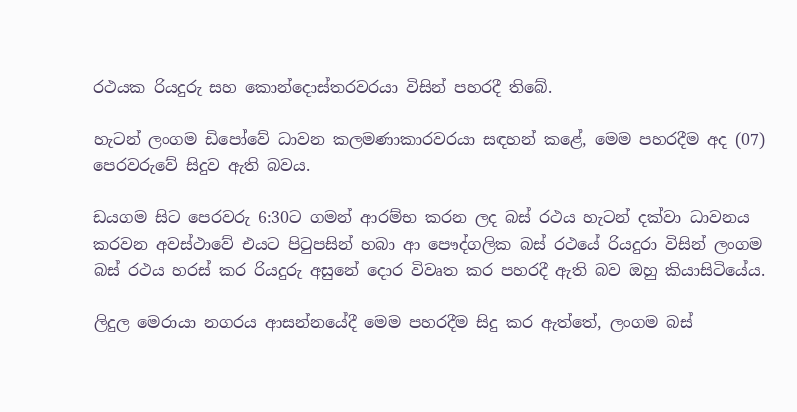රථයක රියදුරු සහ කොන්දොස්තරවරයා විසින් පහරදී තිබේ.

හැටන් ලංගම ඩිපෝවේ ධාවන කලමණාකාරවරයා සඳහන් කළේ, මෙම පහරදීම අද (07) පෙරවරුවේ සිදුව ඇති බවය.

ඩයගම සිට පෙරවරු 6:30ට ගමන් ආරම්භ කරන ලද බස් රථය හැටන් දක්වා ධාවනය කරවන අවස්ථාවේ එයට පිටුපසින් හබා ආ පෞද්ගලික බස් රථයේ රියදුරා විසින් ලංගම බස් රථය හරස් කර රියදුරු අසුනේ දොර විවෘත කර පහරදී ඇති බව ඔහු කියාසිටියේය.

ලිදුල මෙරායා නගරය ආසන්නයේදී මෙම පහරදීම සිදු කර ඇත්තේ, ලංගම බස්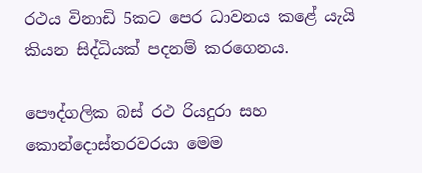රථය විනාඩි 5කට පෙර ධාවනය කළේ යැයි කියන සිද්ධියක් පදනම් කරගෙනය.

පෞද්ගලික බස් රථ රියදුරා සහ කොන්දොස්තරවරයා මෙම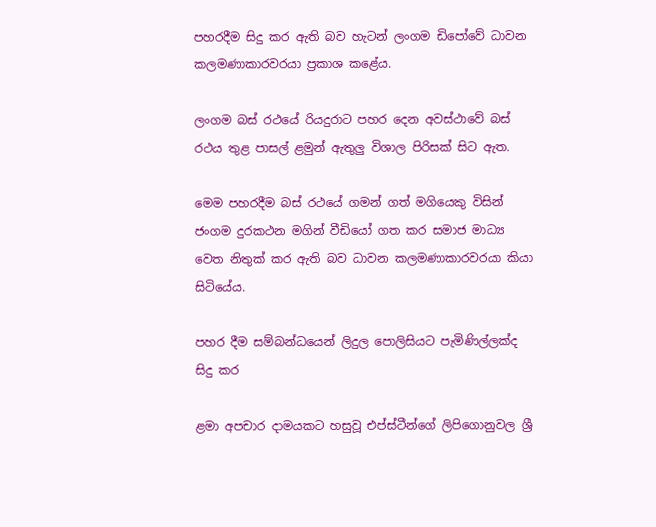පහරදීම සිදු කර ඇති බව හැටන් ලංගම ඩිපෝවේ ධාවන කලමණාකාරවරයා ප්‍රකාශ කළේය.

ලංගම බස් රථයේ රියදුරාට පහර දෙන අවස්ථාවේ බස් රථය තුළ පාසල් ළමුන් ඇතුලු විශාල පිරිසක් සිට ඇත.

මෙම පහරදීම බස් රථයේ ගමන් ගත් මගියෙකු විසින් ජංගම දුරකථන මගින් වීඩියෝ ගත කර සමාජ මාධ්‍ය වෙත නිතුක් කර ඇති බව ධාවන කලමණාකාරවරයා කියා සිටියේය.

පහර දීම සම්බන්ධයෙන් ලිදුල පොලිසියට පැමිණිල්ලක්ද සිදු කර

ළමා අපචාර දාමයකට හසුවූ එප්ස්ටීන්ගේ ලිපිගොනුවල ශ්‍රී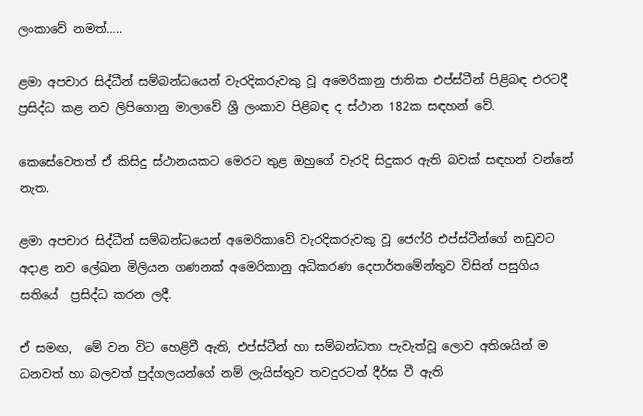ලංකාවේ නමත්…..

ළමා අපචාර සිද්ධීන් සම්බන්ධයෙන් වැරදිකරුවකු වූ අමෙරිකානු ජාතික එප්ස්ටීන් පිළිබඳ එරටදී ප්‍රසිද්ධ කළ නව ලිපිගොනු මාලාවේ ශ්‍රී ලංකාව පිළිබඳ ද ස්ථාන 182ක සඳහන් වේ.

කෙසේවෙතත් ඒ කිසිදු ස්ථානයකට මෙරට තුළ ඔහුගේ වැරදි සිදුකර ඇති බවක් සඳහන් වන්නේ නැත.

ළමා අපචාර සිද්ධීන් සම්බන්ධයෙන් අමෙරිකාවේ වැරදිකරුවකු වූ ජෙෆ්රි එප්ස්ටීන්ගේ නඩුවට අදාළ නව ලේඛන මිලියන ගණනක් අමෙරිකානු අධිකරණ දෙපාර්තමේන්තුව විසින් පසුගිය සතියේ  ප්‍රසිද්ධ කරන ලදී.

ඒ සමඟ,  මේ වන විට හෙළිවී ඇති, එප්ස්ටීන් හා සම්බන්ධතා පැවැත්වූ ලොව අතිශයින් ම ධනවත් හා බලවත් පුද්ගලයන්ගේ නම් ලැයිස්තුව තවදුරටත් දීර්ඝ වී ඇති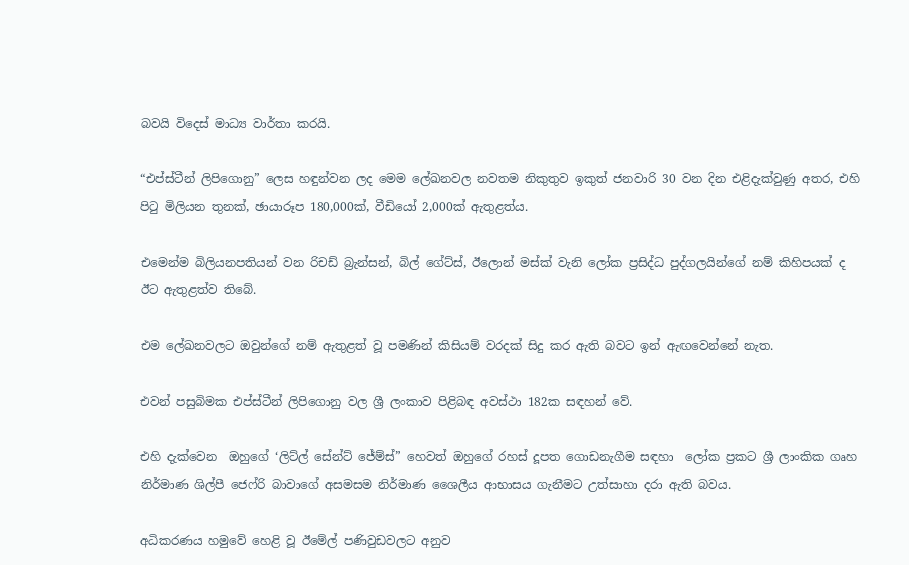බවයි විදෙස් මාධ්‍ය වාර්තා කරයි.

“එප්ස්ටීන් ලිපිගොනු” ලෙස හඳුන්වන ලද මෙම ලේඛනවල නවතම නිකුතුව ඉකුත් ජනවාරි 30 වන දින එළිදැක්වුණු අතර, එහි පිටු මිලියන තුනක්, ඡායාරූප 180,000ක්, වීඩියෝ 2,000ක් ඇතුළත්ය.

එමෙන්ම බිලියනපතියන් වන රිචඩ් බ්‍රැන්සන්, බිල් ගේට්ස්, ඊලොන් මස්ක් වැනි ලෝක ප්‍රසිද්ධ පුද්ගලයින්ගේ නම් කිහිපයක් ද ඊට ඇතුළත්ව තිබේ.

එම ලේඛනවලට ඔවුන්ගේ නම් ඇතුළත් වූ පමණින් කිසියම් වරදක් සිදු කර ඇති බවට ඉන් ඇඟවෙන්නේ නැත.

එවන් පසුබිමක එප්ස්ටීන් ලිපිගොනු වල ශ්‍රී ලංකාව පිළිබඳ අවස්ථා 182ක සඳහන් වේ.

එහි දැක්වෙන  ඔහුගේ ‘ලිට්ල් සේන්ට් ජේම්ස්” හෙවත් ඔහුගේ රහස් දූපත ගොඩනැගීම සඳහා  ලෝක ප්‍රකට ශ්‍රී ලාංකික ගෘහ නිර්මාණ ශිල්පී ජෙෆ්රි බාවාගේ අසමසම නිර්මාණ ශෛලීය ආභාසය ගැනීමට උත්සාහා දරා ඇති බවය.

අධිකරණය හමුවේ හෙළි වූ ඊමේල් පණිවුඩවලට අනුව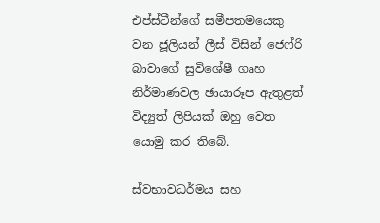එප්ස්ටීන්ගේ සමීපතමයෙකු වන ජූලියන් ලීස් විසින් ජෙෆ්රි බාවාගේ සුවිශේෂී ගෘහ නිර්මාණවල ඡායාරූප ඇතුළත් විද්‍යුත් ලිපියක් ඔහු වෙත යොමු කර තිබේ.

ස්වභාවධර්මය සහ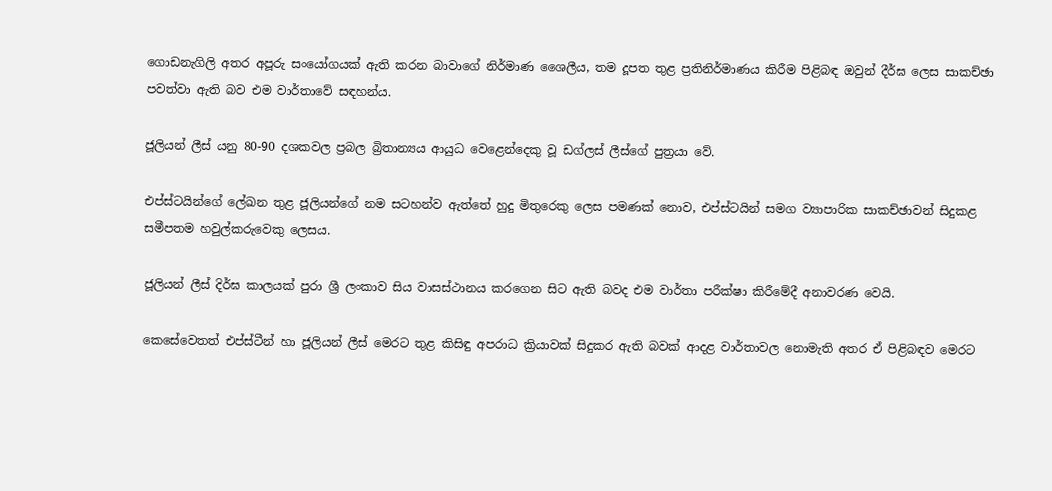ගොඩනැගිලි අතර අපූරු සංයෝගයක් ඇති කරන බාවාගේ නිර්මාණ ශෛලීය, තම දූපත තුළ ප්‍රතිනිර්මාණය කිරීම පිළිබඳ ඔවුන් දීර්ඝ ලෙස සාකච්ඡා පවත්වා ඇති බව එම වාර්තාවේ සඳහන්ය.

ජූලියන් ලීස් යනු 80-90 දශකවල ප්‍රබල බ්‍රිතාන්‍යය ආයුධ වෙළෙන්දෙකු වූ ඩග්ලස් ලීස්ගේ පුත්‍රයා වේ.

එප්ස්ටයින්ගේ ලේඛන තුළ ජූලියන්‍ගේ නම සටහන්ව ඇත්තේ හුදු මිතුරෙකු ලෙස පමණක් නොව, එප්ස්ටයින් සමග ව්‍යාපාරික සාකච්ඡාවන් සිදුකළ සමීපතම හවුල්කරුවෙකු ලෙසය.

ජූලියන් ලීස් දිර්ඝ කාලයක් පුරා ශ්‍රී ලංකාව සිය වාසස්ථානය කරගෙන සිට ඇති බවද එම වාර්තා පරීක්ෂා කිරීමේදී අනාවරණ වෙයි.

කෙසේවෙතත් එප්ස්ටීන් හා ජූලියන් ලීස් මෙරට තුළ කිසිඳු අපරාධ ක්‍රියාවක් සිදුකර ඇති බවක් ආදළ වාර්තාවල නොමැති අතර ඒ පිළිබඳව මෙරට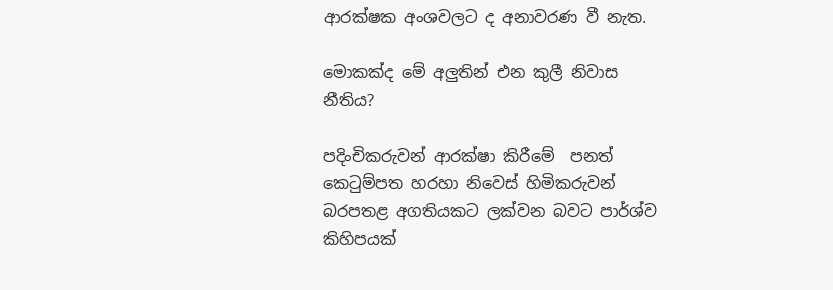ආරක්ෂක අංශවලට ද අනාවරණ වී නැත.

මොකක්ද මේ අලුතින් එන කුලී නිවාස නීතිය?

පදිංචිකරුවන් ආරක්ෂා කිරීමේ  පනත් කෙටුම්පත හරහා නිවෙස් හිමිකරුවන් බරපතළ අගතියකට ලක්වන බවට පාර්ශ්ව කිහිපයක්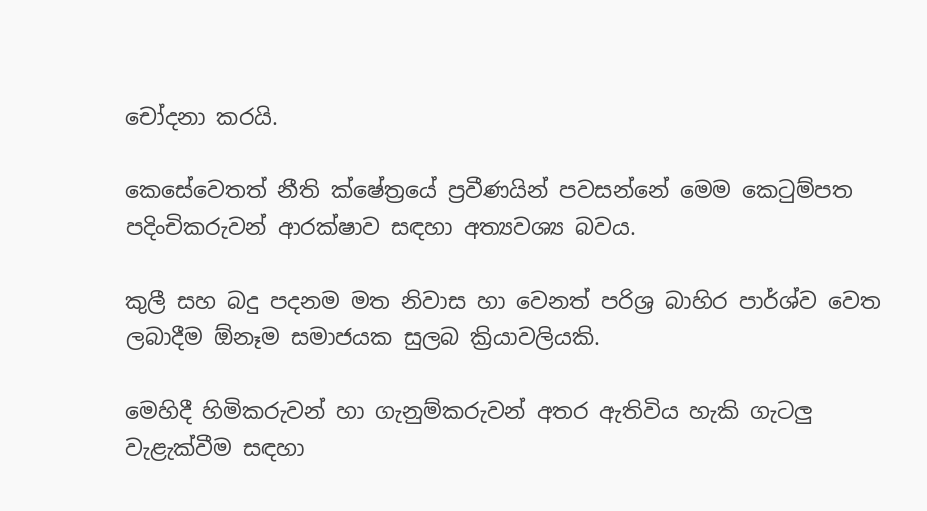චෝදනා කරයි.

කෙසේවෙතත් නීති ක්ෂේත්‍රයේ ප්‍රවීණයින් පවසන්නේ මෙම කෙටුම්පත පදිංචිකරුවන් ආරක්ෂාව සඳහා අත්‍යවශ්‍ය බවය.

කුලී සහ බදු පදනම මත නිවාස හා වෙනත් පරිශ්‍ර බාහිර පාර්ශ්ව වෙත ලබාදීම ඕනෑම සමාජයක සුලබ ක්‍රියාවලියකි.

මෙහිදී හිමිකරුවන් හා ගැනුම්කරුවන් අතර ඇතිවිය හැකි ගැටලු වැළැක්වීම සඳහා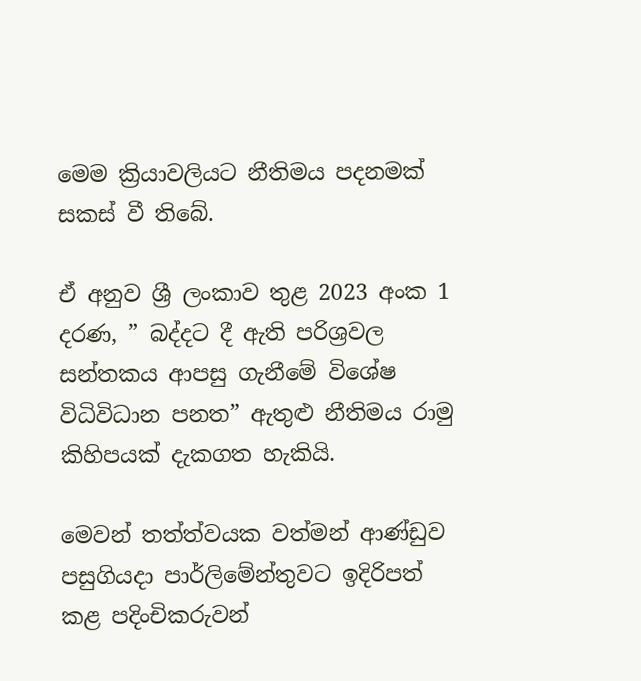මෙම ක්‍රියාවලියට නීතිමය පදනමක් සකස් වී තිබේ.

ඒ අනුව ශ්‍රී ලංකාව තුළ 2023 අංක 1 දරණ, ” බද්දට දී ඇති පරිශ්‍රවල සන්තකය ආපසු ගැනීමේ විශේෂ විධිවිධාන පනත” ඇතුළු නීතිමය රාමු කිහිපයක් දැකගත හැකියි.

මෙවන් තත්ත්වයක වත්මන් ආණ්ඩුව පසුගියදා පාර්ලිමේන්තුවට ඉදිරිපත් කළ පදිංචිකරුවන්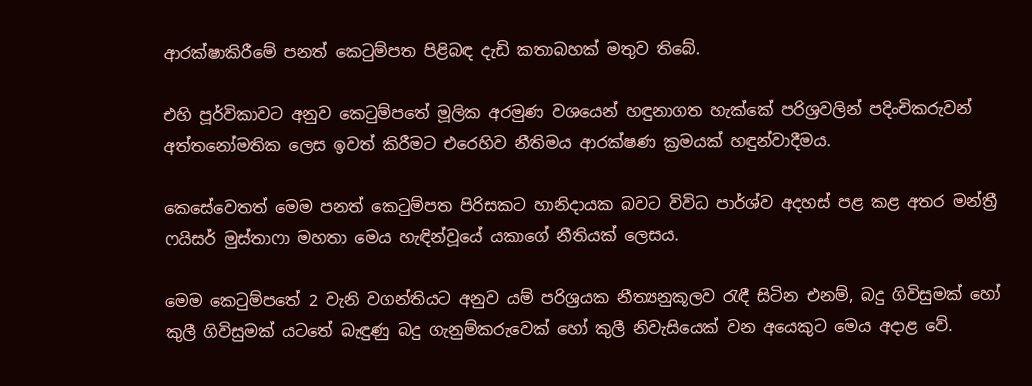ආරක්ෂාකිරීමේ පනත් කෙටුම්පත පිළිබඳ දැඩි කතාබහක් මතුව තිබේ.

එහි පූර්විකාවට අනුව කෙටුම්පතේ මූලික අරමුණ වශයෙන් හඳුනාගත හැක්කේ පරිශ්‍රවලින් පදිංචිකරුවන් අත්තනෝමතික ලෙස ඉවත් කිරීමට එරෙහිව නීතිමය ආරක්ෂණ ක්‍රමයක් හඳුන්වාදීම‍ය.

කෙසේවෙතත් මෙම පනත් කෙටුම්පත පිරිසකට හානිදායක බවට විවිධ පාර්ශ්ව අදහස් පළ කළ අතර මන්ත්‍රී ෆයිසර් මුස්තාෆා මහතා මෙය හැඳින්වූයේ යකාගේ නීතියක් ලෙසය.

මෙම කෙටුම්පතේ 2 වැනි වගන්තියට අනුව යම් පරිශ්‍රයක නීත්‍යනුකූලව රැඳී සිටින එනම්, බදු ගිවිසුමක් හෝ කුලී ගිවිසුමක් යටතේ බැඳුණු බදු ගැනුම්කරුවෙක් හෝ කුලී නිවැසියෙක් වන අයෙකුට මෙය අදාළ වේ.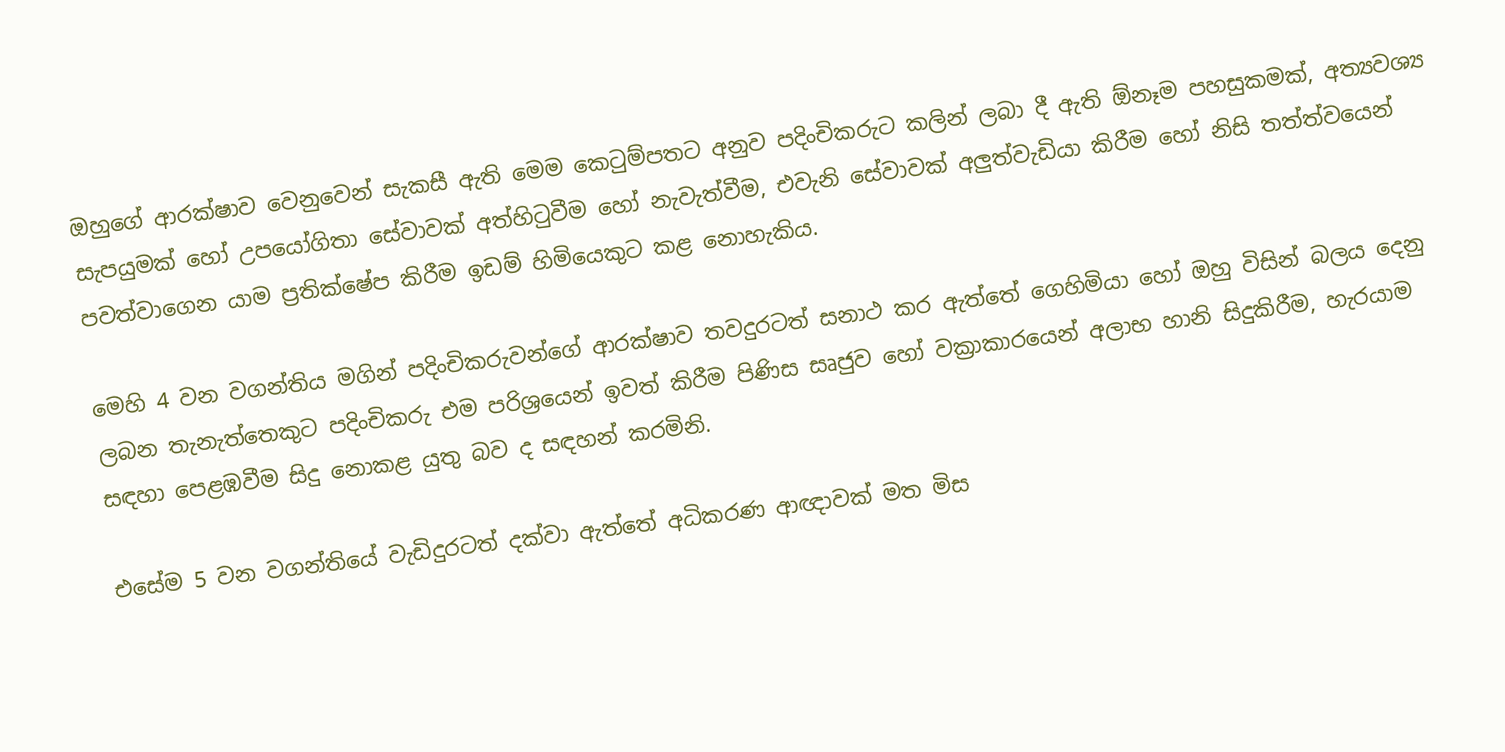ඔහුගේ ආරක්ෂාව වෙනුවෙන් සැකසී ඇති මෙම කෙටුම්පතට අනුව පදිංචිකරුට කලින් ලබා දී ඇති ඕනෑම පහසුකමක්, අත්‍යවශ්‍ය සැපයුමක් හෝ උපයෝගිතා සේවාවක් අත්හිටුවීම හෝ නැවැත්වීම, එවැනි සේවාවක් අලුත්වැඩියා කිරීම හෝ නිසි තත්ත්වයෙන් පවත්වාගෙන යාම ප්‍රතික්ෂේප කිරීම ඉඩම් හිමියෙකුට කළ නොහැකිය.

මෙහි 4 වන වගන්තිය මගින් පදිංචිකරුවන්ගේ ආරක්ෂාව තවදුරටත් සනාථ කර ඇත්තේ ගෙහිමියා හෝ ඔහු විසින් බලය දෙනු ලබන තැනැත්තෙකුට පදිංචිකරු එම පරිශ්‍රයෙන් ඉවත් කිරීම පිණිස සෘජුව හෝ වක්‍රාකාරයෙන් අලාභ හානි සිදුකිරීම, හැරයාම සඳහා පෙළඹවීම සිදු නොකළ යුතු බව ද සඳහන් කරමිනි.

එසේම 5 වන වගන්තියේ වැඩිදුරටත් දක්වා ඇත්තේ අධිකරණ ආඥාවක් මත මිස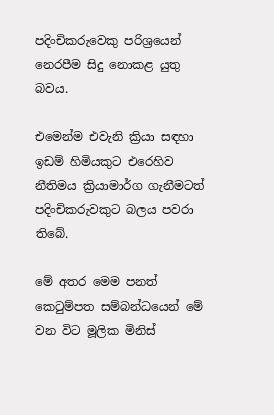පදිංචිකරුවෙකු පරිශ්‍රයෙන් නෙරපීම සිදු නොකළ යුතු බවය.

එමෙන්ම එවැනි ක්‍රියා සඳහා ඉඩම් හිමියකුට එරෙහිව නීතිමය ක්‍රියාමාර්ග ගැනීමටත් පදිංචිකරුවකුට බලය පවරා තිබේ.

මේ අතර මෙම පනත් කෙටුම්පත සම්බන්ධයෙන් මේ වන විට මූලික මිනිස්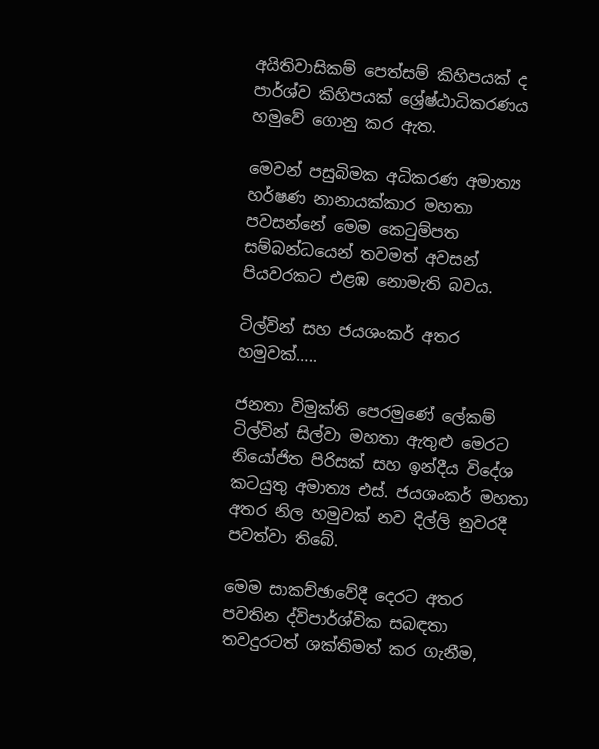අයිතිවාසිකම් පෙත්සම් කිහිපයක් ද පාර්ශ්ව කිහිපයක් ශ්‍රේෂ්ඨාධිකරණය හමුවේ ගොනු කර ඇත.

මෙවන් පසුබිමක අධිකරණ අමාත්‍ය හර්ෂණ නානායක්කාර මහතා පවසන්නේ මෙම කෙටුම්පත සම්බන්ධයෙන් තවමත් අවසන් පියවරකට එළඹ නොමැති බවය.

ටිල්වින් සහ ජයශංකර් අතර හමුවක්…..

ජනතා විමුක්ති පෙරමුණේ ලේකම් ටිල්වින් සිල්වා මහතා ඇතුළු මෙරට නියෝජිත පිරිසක් සහ ඉන්දීය විදේශ කටයුතු අමාත්‍ය එස්. ජයශංකර් මහතා අතර නිල හමුවක් නව දිල්ලි නුවරදී පවත්වා තිබේ.

මෙම සාකච්ඡාවේදී දෙරට අතර පවතින ද්විපාර්ශ්වික සබඳතා තවදුරටත් ශක්තිමත් කර ගැනීම,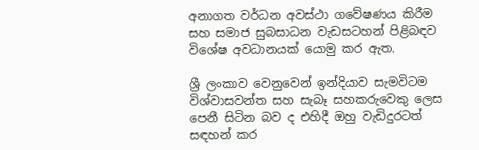අනාගත වර්ධන අවස්ථා ගවේෂණය කිරීම සහ සමාජ සුබසාධන වැඩසටහන් පිළිබඳව විශේෂ අවධානයක් යොමු කර ඇත.

ශ්‍රී ලංකාව වෙනුවෙන් ඉන්දියාව සැමවිටම විශ්වාසවන්ත සහ සැබෑ සහකරුවෙකු ලෙස පෙනී සිටින බව ද එහිදී ඔහු වැඩිදුරටත් සඳහන් කර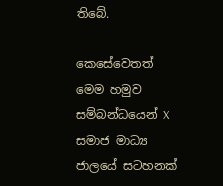තිබේ.

කෙසේවෙතත් මෙම හමුව සම්බන්ධයෙන් X සමාජ මාධ්‍ය ජාලයේ සටහනක්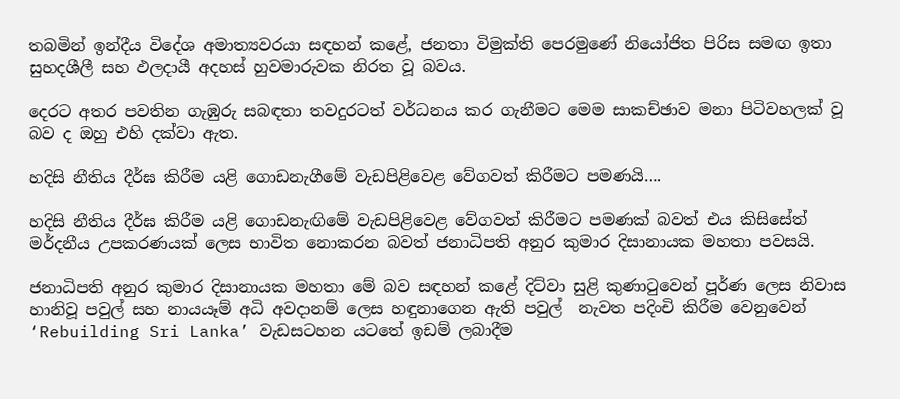තබමින් ඉන්දීය විදේශ අමාත්‍යවරයා සඳහන් කළේ, ජනතා විමුක්ති පෙරමුණේ නියෝජිත පිරිස සමඟ ඉතා සුහදශීලී සහ ඵලදායී අදහස් හුවමාරුවක නිරත වූ බවය.

දෙරට අතර පවතින ගැඹුරු සබඳතා තවදුරටත් වර්ධනය කර ගැනීමට මෙම සාකච්ඡාව මනා පිටිවහලක් වූ බව ද ඔහු එහි දක්වා ඇත.

හදිසි නීතිය දීර්ඝ කිරීම යළි ගොඩනැගීමේ වැඩපිළිවෙළ වේගවත් කිරීමට පමණයි….

හදිසි නීතිය දීර්ඝ කිරීම යළි ගොඩනැඟිමේ වැඩපිළිවෙළ වේගවත් කිරීමට පමණක් බවත් එය කිසිසේත් මර්දනීය උපකරණයක් ලෙස භාවිත නොකරන බවත් ජනාධිපති අනුර කුමාර දිසානායක මහතා පවසයි.

ජනාධිපති අනුර කුමාර දිසානායක මහතා මේ බව සඳහන් කළේ දිට්වා සුළි කුණාටුවෙන් පූර්ණ ලෙස නිවාස හානිවූ පවුල් සහ නායයෑම් අධි අවදානම් ලෙස හඳුනාගෙන ඇති පවුල්  නැවත පදිංචි කිරීම වෙනුවෙන් ‘Rebuilding Sri Lanka’ වැඩසටහන යටතේ ඉඩම් ලබාදීම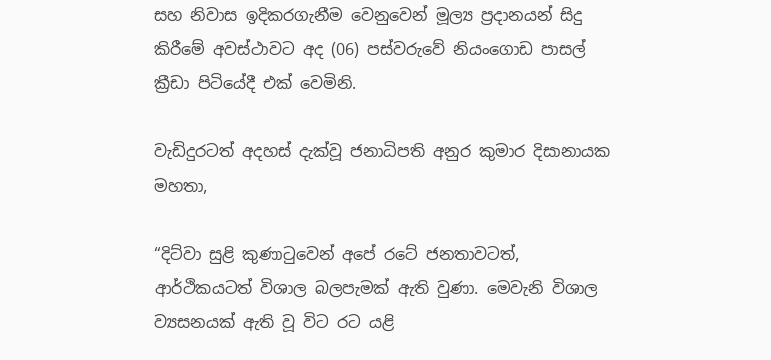සහ නිවාස ඉදිකරගැනීම වෙනුවෙන් මූල්‍ය ප්‍රදානයන් සිදු කිරීමේ අවස්ථාවට අද (06) පස්වරුවේ නියංගොඩ පාසල් ක්‍රීඩා පිටියේදී එක් වෙමිනි.

වැඩිදුරටත් අදහස් දැක්වූ ජනාධිපති අනුර කුමාර දිසානායක මහතා,

“දිට්වා සුළි කුණාටුවෙන් අපේ රටේ ජනතාවටත්, ආර්ථිකයටත් විශාල බලපැමක් ඇති වුණා. මෙවැනි විශාල ව්‍යසනයක් ඇති වූ විට රට යළි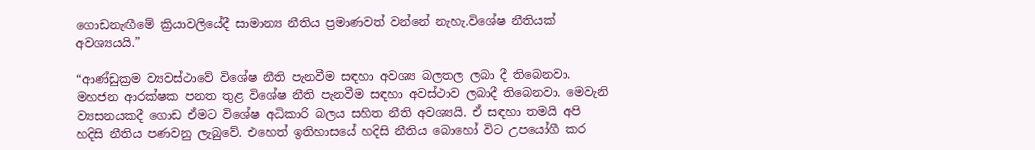ගොඩනැඟීමේ ක්‍රියාවලියේදී සාමාන්‍ය නීතිය ප්‍රමාණවත් වන්නේ නැහැ.විශේෂ නීතියක් අවශ්‍යයයි.”

“ආණ්ඩුක්‍රම ව්‍යවස්ථාවේ විශේෂ නීති පැනවීම සඳහා අවශ්‍ය බලතල ලබා දී තිබෙනවා. මහජන ආරක්ෂක පනත තුළ විශේෂ නීති පැනවීම සඳහා අවස්ථාව ලබාදී තිබෙනවා. මෙවැනි ව්‍යසනයකදී ගොඩ ඒමට විශේෂ අධිකාරි බලය සහිත නීති අවශ්‍යයි. ඒ සඳහා තමයි අපි හදිසි නීතිය පණවනු ලැබුවේ. එහෙත් ඉතිහාසයේ හදිසි නීතිය බොහෝ විට උපයෝගී කර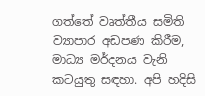ගත්තේ වෘත්තීය සමිති ව්‍යාපාර අඩපණ කිරීම, මාධ්‍ය මර්දනය වැනි කටයුතු සඳහා. අපි හදිසි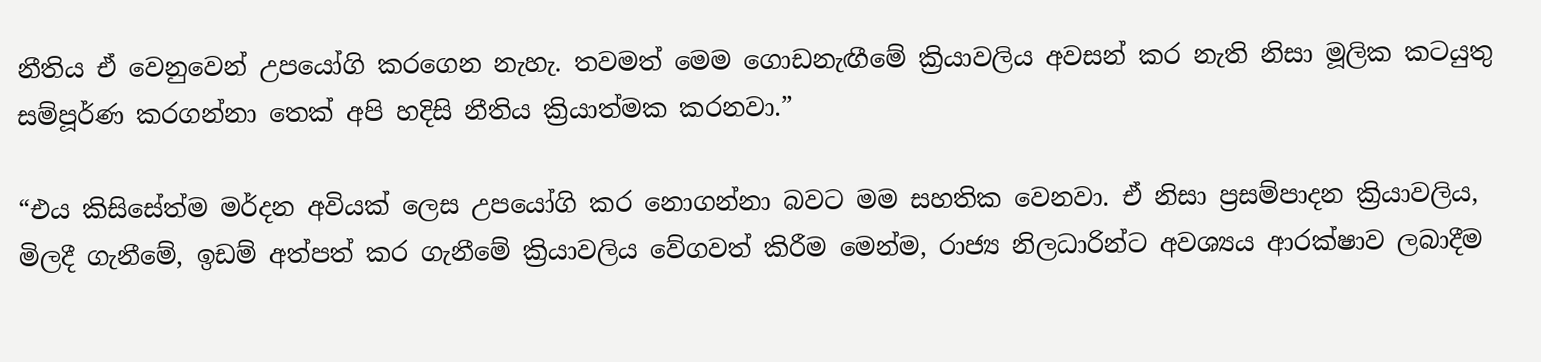නීතිය ඒ වෙනුවෙන් උපයෝගි කරගෙන නැහැ. තවමත් මෙම ගොඩනැඟීමේ ක්‍රියාවලිය අවසන් කර නැති නිසා මූලික කටයුතු සම්පූර්ණ කරගන්නා තෙක් අපි හදිසි නීතිය ක්‍රියාත්මක කරනවා.”

“එය කිසිසේත්ම මර්දන අවියක් ලෙස උපයෝගි කර නොගන්නා බවට මම සහතික වෙනවා. ඒ නිසා ප්‍රසම්පාදන ක්‍රියාවලිය, මිලදී ගැනීමේ, ඉඩම් අත්පත් කර ගැනීමේ ක්‍රියාවලිය වේගවත් කිරීම මෙන්ම, රාජ්‍ය නිලධාරින්ට අවශ්‍යය ආරක්ෂාව ලබාදීම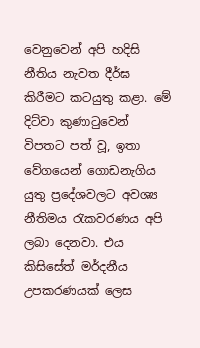වෙනුවෙන් අපි හදිසි නීතිය නැවත දීර්ඝ කිරීමට කටයුතු කළා. මේ දිට්වා කුණාටුවෙන් විපතට පත් වූ, ඉතා වේගයෙන් ගොඩනැගිය යුතු ප්‍රදේශවලට අවශ්‍ය නීතිමය රැකවරණය අපි ලබා දෙනවා. එය කිසිසේත් මර්දනීය උපකරණයක් ලෙස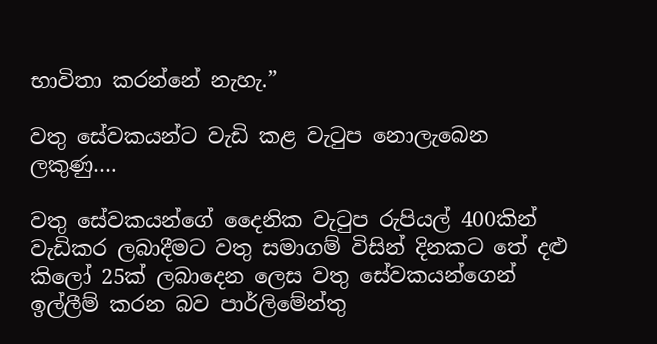භාවිතා කරන්නේ නැහැ.”

වතු සේවකයන්ට වැඩි කළ වැටුප නොලැබෙන ලකුණු….

වතු සේවකයන්ගේ දෛනික වැටුප රුපියල් 400කින් වැඩිකර ලබාදීමට වතු සමාගම් විසින් දිනකට තේ දළු කිලෝ 25ක් ලබාදෙන ලෙස වතු සේවකයන්ගෙන් ඉල්ලීම් කරන බව පාර්ලිමේන්තු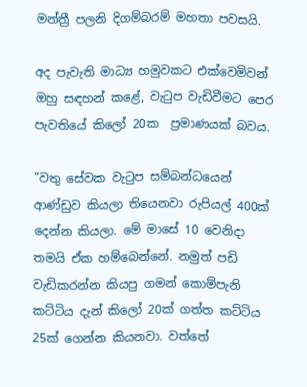මන්ත්‍රී පලනි දිගම්බරම් මහතා පවසයි.

අද පැවැති මාධ්‍ය හමුවකට එක්වෙමිවන් ඔහු සඳහන් කළේ, වැටුප වැඩිවීමට පෙර පැවතියේ කිලෝ 20ක  ප්‍රමාණයක් බවය.

“වතු සේවක වැටුප සම්බන්ධයෙන් ආණ්ඩුව කියලා තියෙනවා රුපියල් 400ක් දෙන්න කියලා. මේ මාසේ 10 වෙනිදා තමයි ඒක හම්බෙන්නේ. නමුත් පඩි වැඩිකරන්න කියපු ගමන් කොම්පැනි කට්ටිය දැන් කිලෝ 20ක් ගත්ත කට්ටිය 25ක් ගෙන්න කියනවා. වත්තේ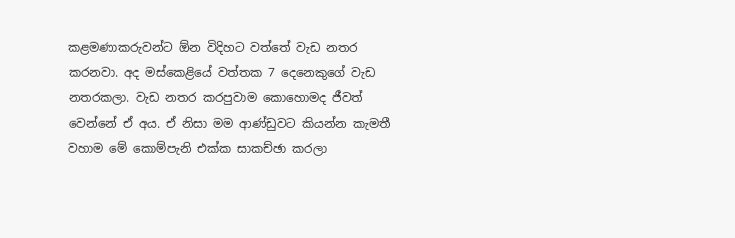කළමණාකරුවන්ට ඕන විදිහට වත්තේ වැඩ නතර කරනවා. අද මස්කෙළියේ වත්තක 7 දෙනෙකුගේ වැඩ නතරකලා. වැඩ නතර කරපුවාම කොහොමද ජීවත් වෙන්නේ ඒ අය. ඒ නිසා මම ආණ්ඩුවට කියන්න කැමතී වහාම මේ කොම්පැනි එක්ක සාකච්ඡා කරලා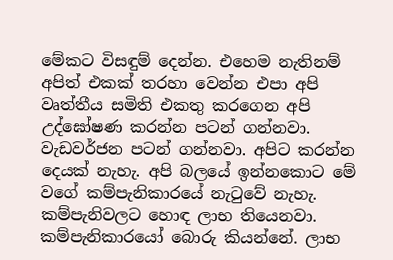මේකට විසඳුම් දෙන්න. එහෙම නැතිනම් අපිත් එකක් තරහා වෙන්න එපා අපි වෘත්තීය සමිති එකතු කරගෙන අපි උද්ඝෝෂණ කරන්න පටන් ගන්නවා. වැඩවර්ජන පටන් ගන්නවා. අපිට කරන්න දෙයක් නැහැ. අපි බලයේ ඉන්නකොට මේ වගේ කම්පැනිකාරයේ නැටුවේ නැහැ. කම්පැනිවලට හොඳ ලාභ තියෙනවා. කම්පැනිකාරයෝ බොරු කියන්නේ. ලාභ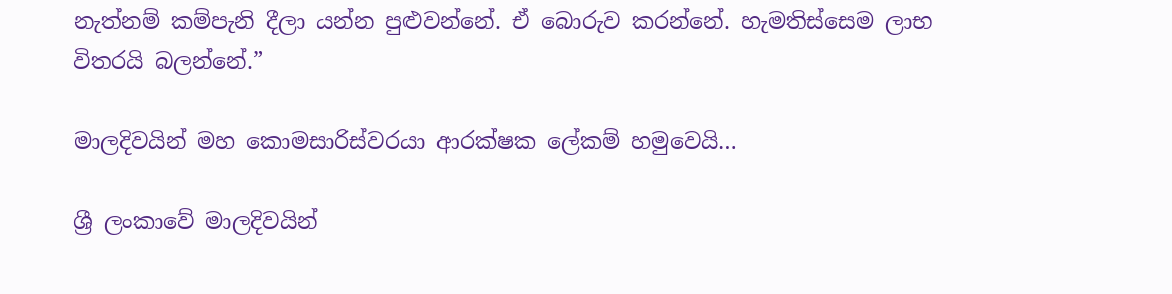නැත්නම් කම්පැනි දීලා යන්න පුළුවන්නේ. ඒ බොරුව කරන්නේ. හැමතිස්සෙම ලාභ විතරයි බලන්නේ.”

මාලදිවයින් මහ කොමසාරිස්වරයා ආරක්ෂක ලේකම් හමුවෙයි…

ශ්‍රී ලංකාවේ මාලදිවයින්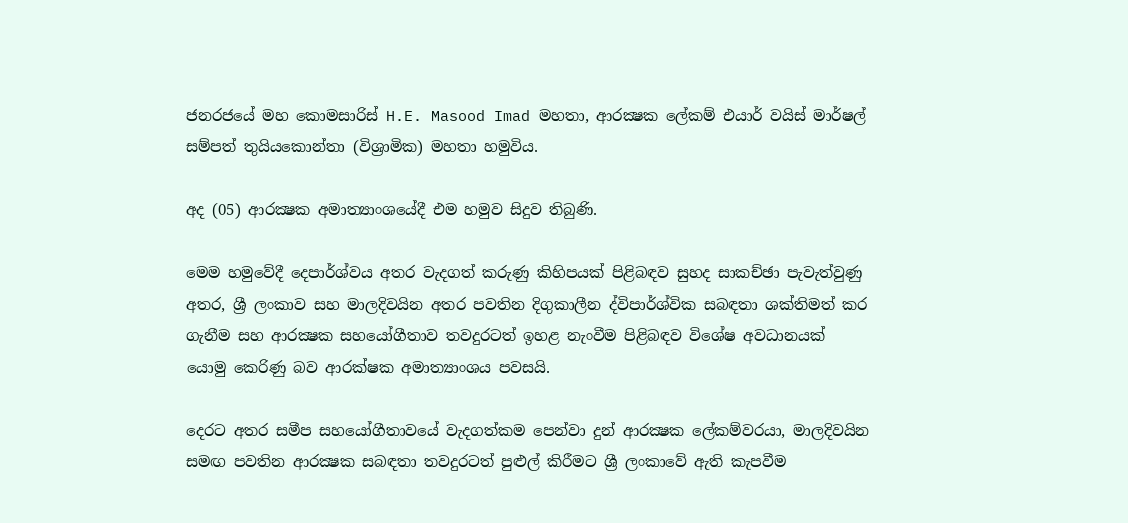ජනරජයේ මහ කොමසාරිස් H.E. Masood Imad මහතා, ආරක්‍ෂක ලේකම් එයාර් වයිස් මාර්ෂල් සම්පත් තුයියකොන්තා (විශ්‍රාමික) මහතා හමුවිය.

අද (05) ආරක්‍ෂක අමාත්‍යාංශයේදී එම හමුව සිදුව තිබුණි.

මෙම හමුවේදී දෙපාර්ශ්වය අතර වැදගත් කරුණු කිහිපයක් පිළිබඳව සුහද සාකච්ඡා පැවැත්වුණු අතර, ශ්‍රී ලංකාව සහ මාලදිවයින අතර පවතින දිගුකාලීන ද්විපාර්ශ්වික සබඳතා ශක්තිමත් කර ගැනීම සහ ආරක්‍ෂක සහයෝගීතාව තවදුරටත් ඉහළ නැංවීම පිළිබඳව විශේෂ අවධානයක් යොමු කෙරිණු බව ආරක්ෂක අමාත්‍යාංශය පවසයි.

දෙරට අතර සමීප සහයෝගීතාවයේ වැදගත්කම පෙන්වා දුන් ආරක්‍ෂක ලේකම්වරයා, මාලදිවයින සමඟ පවතින ආරක්‍ෂක සබඳතා තවදුරටත් පුළුල් කිරීමට ශ්‍රී ලංකාවේ ඇති කැපවීම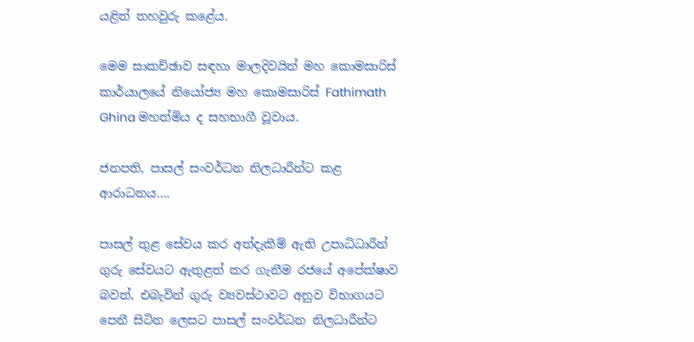යළිත් තහවුරු කළේය.

මෙම සාකච්ඡාව සඳහා මාලදිවයින් මහ කොමසාරිස් කාර්යාලයේ නියෝජ්‍ය මහ කොමසාරිස් Fathimath Ghina මහත්මිය ද සහභාගී වූවාය.

ජනපති, පාසල් සංවර්ධන නිලධාරීන්ට කළ ආරාධනය….

පාසල් තුළ සේවය කර අත්දැකීම් ඇති උපාධිධාරීන් ගුරු සේවයට ඇතුළත් කර ගැනීම රජයේ අපේක්ෂාව බවත්, එබැවින් ගුරු ව්‍යවස්ථාවට අනුව විභාගයට පෙනී සිටින ලෙසට පාසල් සංවර්ධන නිලධාරීන්ට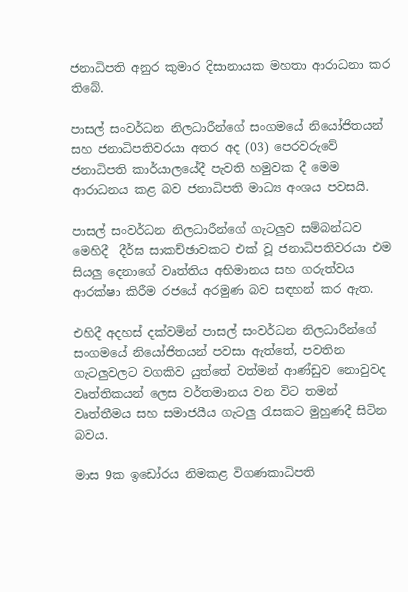ජනාධිපති අනුර කුමාර දිසානායක මහතා ආරාධනා කර තිබේ.

පාසල් සංවර්ධන නිලධාරීන්ගේ සංගමයේ නියෝජිතයන් සහ ජනාධිපතිවරයා අතර අද (03) පෙරවරුවේ ජනාධිපති කාර්යාලයේදී පැවති හමුවක දී මෙම ආරාධනය කළ බව ජනාධිපති මාධ්‍ය අංශය පවසයි.

පාසල් සංවර්ධන නිලධාරීන්ගේ ගැටලුව සම්බන්ධව මෙහිදී  දීර්ඝ සාකච්ඡාවකට එක් වූ ජනාධිපතිවරයා එම සියලු දෙනාගේ වෘත්තිය අභිමානය සහ ගරුත්වය ආරක්ෂා කිරීම රජයේ අරමුණ බව සඳහන් කර ඇත.

එහිදී අදහස් දක්වමින් පාසල් සංවර්ධන නිලධාරීන්ගේ සංගමයේ නියෝජිතයන් පවසා ඇත්තේ, පවතින ගැටලුවලට වගකිව යුත්තේ වත්මන් ආණ්ඩුව නොවුවද වෘත්තිකයන් ලෙස වර්තමානය වන විට තමන් වෘත්තීමය සහ සමාජයීය ගැටලු රැසකට මුහුණදී සිටින බවය.

මාස 9ක ඉඩෝරය නිමකළ විගණකාධිපති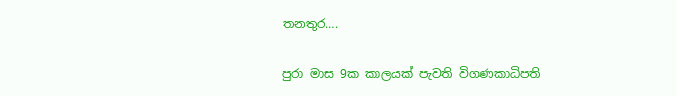තනතුර….

පුරා මාස 9ක කාලයක් පැවති විගණකාධිපති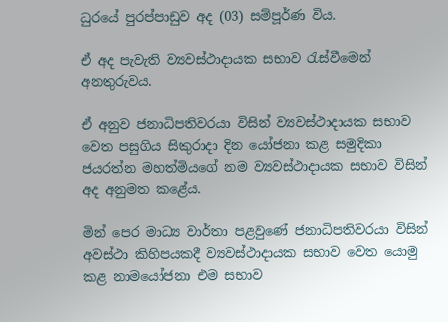ධුරයේ පුරප්පාඩුව අද (03) සම්පූර්ණ විය.

ඒ අද පැවැති ව්‍යවස්ථාදායක සභාව රැස්වීමෙන් අනතුරුවය.

ඒ අනුව ජනාධිපතිවරයා විසින් ව්‍යවස්ථාදායක සභාව වෙත පසුගිය සිකුරාදා දින යෝජනා කළ සමුදිකා ජයරත්න මහත්මියගේ නම ව්‍යවස්ථාදායක සභාව විසින් අද අනුමත කළේය.

මින් පෙර මාධ්‍ය වාර්තා පළවුණේ ජනාධිපතිවරයා විසින් අවස්ථා කිහිපයකදී ව්‍යවස්ථාදායක සභාව වෙත යොමු කළ නාමයෝජනා එම සභාව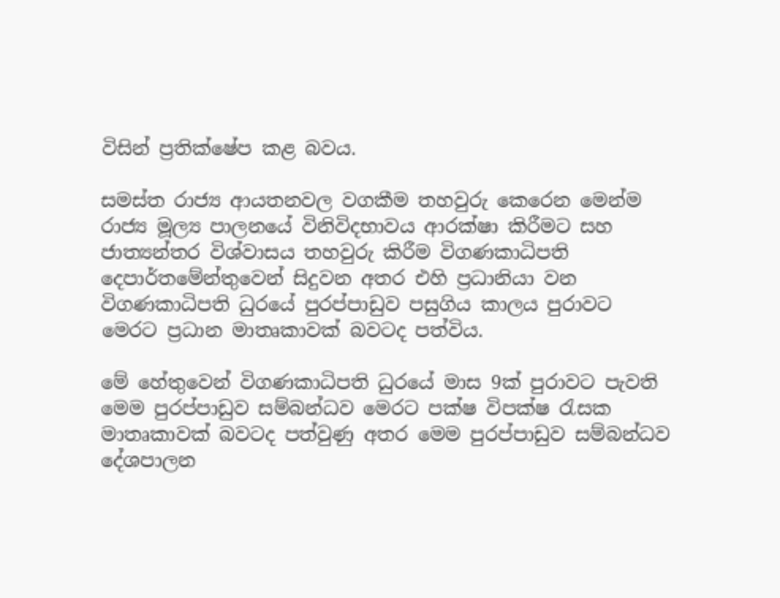විසින් ප්‍රතික්ෂේප කළ බවය.

සමස්ත රාජ්‍ය ආයතනවල වගකීම තහවුරු කෙරෙන මෙන්ම රාජ්‍ය මූල්‍ය පාලනයේ විනිවිදභාවය ආරක්ෂා කිරීමට සහ ජාත්‍යන්තර විශ්වාසය තහවුරු කිරීම විගණකාධිපති දෙපාර්තමේන්තුවෙන් සිදුවන අතර එහි ප්‍රධානියා වන විගණකාධිපති ධුරයේ පුරප්පාඩුව පසුගිය කාලය පුරාවට මෙරට ප්‍රධාන මාතෘකාවක් බවටද පත්විය.

මේ හේතුවෙන් විගණකාධිපති ධුරයේ මාස 9ක් පුරාවට පැවති මෙම පුරප්පාඩුව සම්බන්ධව මෙරට පක්ෂ විපක්ෂ රැසක මාතෘකාවක් බවටද පත්වුණු අතර මෙම පුරප්පාඩුව සම්බන්ධව දේශපාලන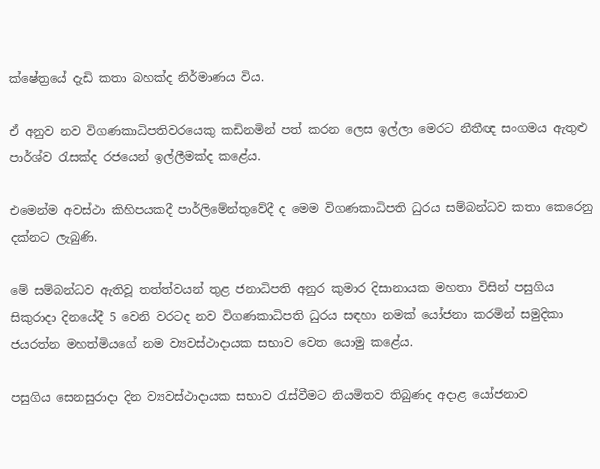ක්ෂේත්‍රයේ දැඩි කතා බහක්ද නිර්මාණය විය.

ඒ අනුව නව විගණකාධිපතිවරයෙකු කඩිනමින් පත් කරන ලෙස ඉල්ලා මෙරට නීතීඥ සංගමය ඇතුළු පාර්ශ්ව රැසක්ද රජයෙන් ඉල්ලීමක්ද කළේය.

එමෙන්ම අවස්ථා කිහිපයකදී පාර්ලිමේන්තුවේදී ද මෙම විගණකාධිපති ධුරය සම්බන්ධව කතා කෙරෙනු දක්නට ලැබුණි.

මේ සම්බන්ධව ඇතිවූ තත්ත්වයන් තුළ ජනාධිපති අනුර කුමාර දිසානායක මහතා විසින් පසුගිය සිකුරාදා දිනයේදී 5 වෙනි වරටද නව විගණකාධිපති ධුරය සඳහා නමක් යෝජනා කරමින් සමුදිකා ජයරත්න මහත්මියගේ නම ව්‍යවස්ථාදායක සභාව වෙත යොමු කළේය.

පසුගිය සෙනසුරාදා දින ව්‍යවස්ථාදායක සභාව රැස්වීමට නියමිතව තිබුණද අදාළ යෝජනාව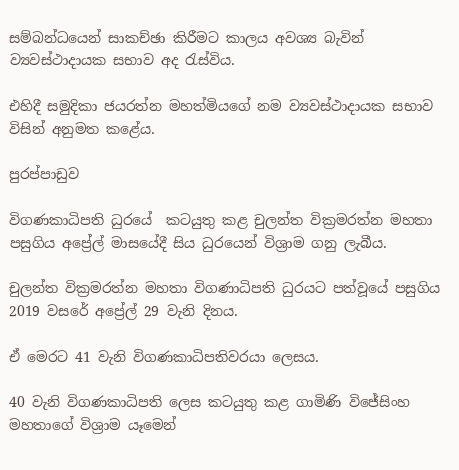සම්බන්ධයෙන් සාකච්ඡා කිරීමට කාලය අවශ්‍ය බැවින් ව්‍යවස්ථාදායක සභාව අද රැස්විය.

එහිදී සමුදිකා ජයරත්න මහත්මියගේ නම ව්‍යවස්ථාදායක සභාව විසින් අනුමත කළේය.

පුරප්පාඩුව

විගණකාධිපති ධුරයේ  කටයුතු කළ චුලන්ත වික්‍රමරත්න මහතා පසුගිය අප්‍රේල් මාසයේදී සිය ධුරයෙන් විශ්‍රාම ගනු ලැබීය.

චුලන්ත වික්‍රමරත්න මහතා විගණාධිපති ධුරයට පත්වූයේ පසුගිය 2019 වසරේ අප්‍රේල් 29 වැනි දිනය.

ඒ මෙරට 41 වැනි විගණකාධිපතිවරයා ලෙසය.

40 වැනි විගණකාධිපති ලෙස කටයුතු කළ ගාමිණි විජේසිංහ මහතාගේ විශ්‍රාම යෑමෙන්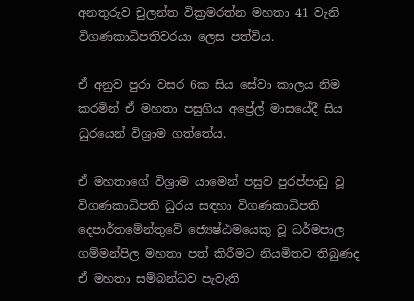අනතුරුව චුලන්ත වික්‍රමරත්න මහතා 41 වැනි විගණකාධිපතිවරයා ලෙස පත්විය.

ඒ අනුව පුරා වසර 6ක සිය සේවා කාලය නිම කරමින් ඒ මහතා පසුගිය අප්‍රේල් මාසයේදී සිය ධුරයෙන් විශ්‍රාම ගත්තේය.

ඒ මහතාගේ විශ්‍රාම යාමෙන් පසුව පුරප්පාඩු වූ විගණකාධිපති ධුරය සඳහා විගණකාධිපති දෙපාර්තමේන්තුවේ ජ්‍යෙෂ්ඨමයෙකු වූ ධර්මපාල ගම්මන්පිල මහතා පත් කිරීමට නියමිතව තිබුණද ඒ මහතා සම්බන්ධව පැවැති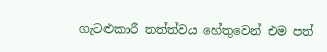ගැටළුකාරී තත්ත්වය හේතුවෙන් එම පත්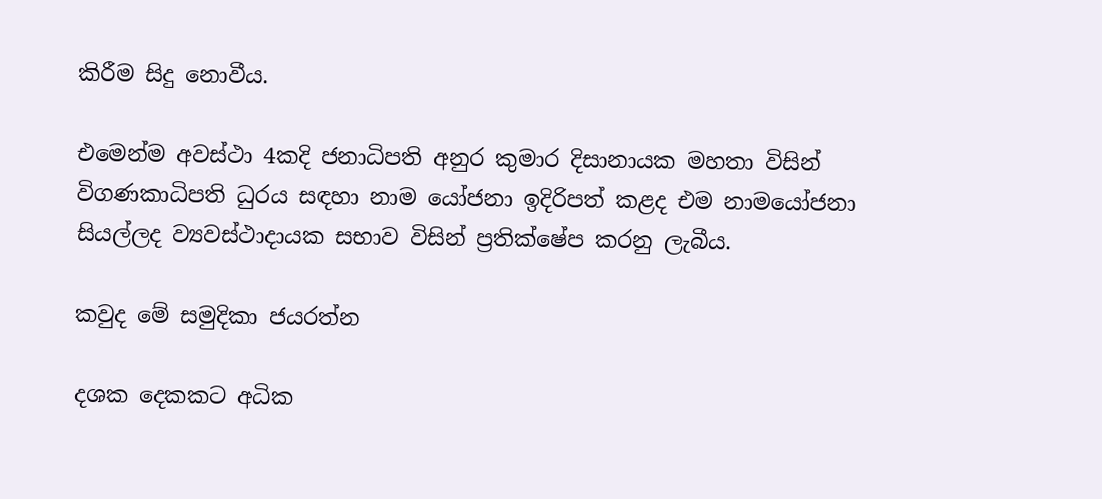කිරීම සිදු නොවීය.

එමෙන්ම අවස්ථා 4කදි ජනාධිපති අනුර කුමාර දිසානායක මහතා විසින් විගණකාධිපති ධුරය සඳහා නාම යෝජනා ඉදිරිපත් කළද එම නාමයෝජනා සියල්ලද ව්‍යවස්ථාදායක සභාව විසින් ප්‍රතික්ෂේප කරනු ලැබීය.

කවුද මේ සමුදිකා ජයරත්න

දශක දෙකකට අධික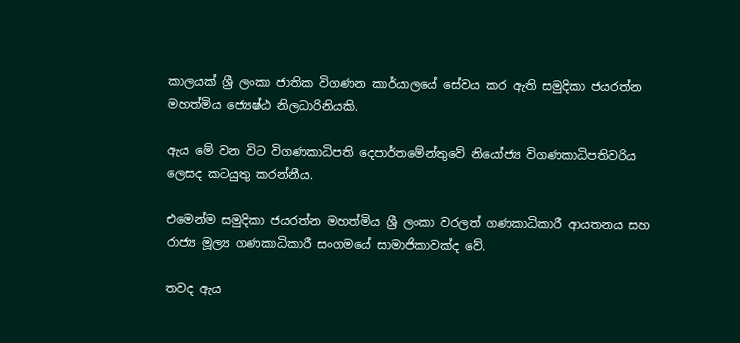කාලයක් ශ්‍රී ලංකා ජාතික විගණන කාර්යාලයේ සේවය කර ඇති සමුදිකා ජයරත්න මහත්මිය ජ්‍යෙෂ්ඨ නිලධාරිනියකි.

ඇය මේ වන විට විගණකාධිපති දෙපාර්තමේන්තුවේ නියෝජ්‍ය විගණකාධිපතිවරිය ලෙසද කටයුතු කරන්නීය.

එමෙන්ම සමුදිකා ජයරත්න මහත්මිය ශ්‍රී ලංකා වරලත් ගණකාධිකාරී ආයතනය සහ රාජ්‍ය මූල්‍ය ගණකාධිකාරී සංගමයේ සාමාජිකාවක්ද වේ.

තවද ඇය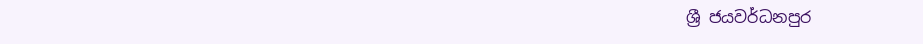ශ්‍රී ජයවර්ධනපුර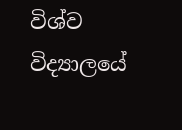විශ්ව විද්‍යාලයේ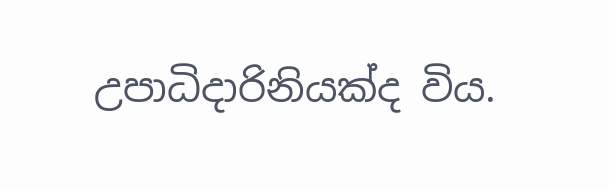උපාධිදාරිනියක්ද විය.